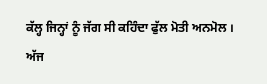ਕੱਲ੍ਹ ਜਿਨ੍ਹਾਂ ਨੂੰ ਜੱਗ ਸੀ ਕਹਿੰਦਾ ਫੁੱਲ ਮੋਤੀ ਅਨਮੋਲ ।
ਅੱਜ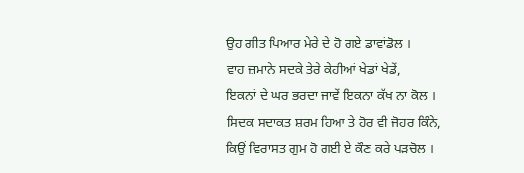ਉਹ ਗੀਤ ਪਿਆਰ ਮੇਰੇ ਦੇ ਹੋ ਗਏ ਡਾਵਾਂਡੋਲ ।
ਵਾਹ ਜ਼ਮਾਨੇ ਸਦਕੇ ਤੇਰੇ ਕੇਹੀਆਂ ਖੇਡਾਂ ਖੇਡੇਂ,
ਇਕਨਾਂ ਦੇ ਘਰ ਭਰਦਾ ਜਾਵੇਂ ਇਕਨਾ ਕੱਖ ਨਾ ਕੋਲ ।
ਸਿਦਕ ਸਦਾਕਤ ਸ਼ਰਮ ਹਿਆ ਤੇ ਹੋਰ ਵੀ ਜੋਹਰ ਕਿੰਨੇ,
ਕਿਉਂ ਵਿਰਾਸਤ ਗੁਮ ਹੋ ਗਈ ਏ ਕੌਣ ਕਰੇ ਪੜਚੋਲ ।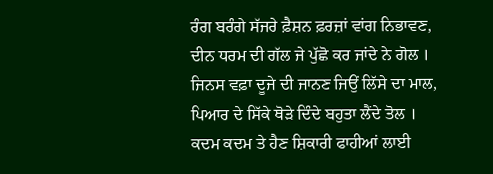ਰੰਗ ਬਰੰਗੇ ਸੱਜਰੇ ਫ਼ੈਸ਼ਨ ਫ਼ਰਜ਼ਾਂ ਵਾਂਗ ਨਿਭਾਵਣ,
ਦੀਨ ਧਰਮ ਦੀ ਗੱਲ ਜੇ ਪੁੱਛੋ ਕਰ ਜਾਂਦੇ ਨੇ ਗੋਲ ।
ਜਿਨਸ ਵਫ਼ਾ ਦੂਜੇ ਦੀ ਜਾਨਣ ਜਿਉਂ ਲਿੱਸੇ ਦਾ ਮਾਲ,
ਪਿਆਰ ਦੇ ਸਿੱਕੇ ਥੋੜੇ ਦਿੰਦੇ ਬਹੁਤਾ ਲੈਂਦੇ ਤੋਲ ।
ਕਦਮ ਕਦਮ ਤੇ ਹੈਣ ਸ਼ਿਕਾਰੀ ਫਾਹੀਆਂ ਲਾਈ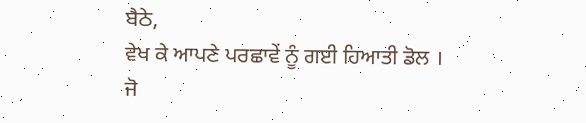ਬੈਠੇ,
ਵੇਖ ਕੇ ਆਪਣੇ ਪਰਛਾਵੇਂ ਨੂੰ ਗਈ ਹਿਆਤੀ ਡੋਲ ।
ਜੋ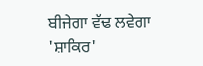ਬੀਜੇਗਾ ਵੱਢ ਲਵੇਗਾ 'ਸ਼ਾਕਿਰ'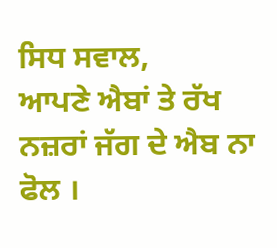ਸਿਧ ਸਵਾਲ,
ਆਪਣੇ ਐਬਾਂ ਤੇ ਰੱਖ ਨਜ਼ਰਾਂ ਜੱਗ ਦੇ ਐਬ ਨਾ ਫੋਲ ।